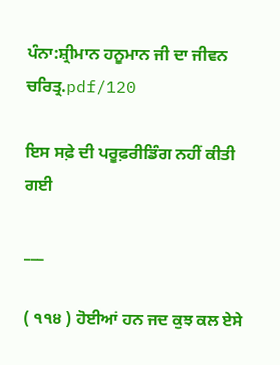ਪੰਨਾ:ਸ਼੍ਰੀਮਾਨ ਹਨੂਮਾਨ ਜੀ ਦਾ ਜੀਵਨ ਚਰਿਤ੍ਰ.pdf/120

ਇਸ ਸਫ਼ੇ ਦੀ ਪਰੂਫ਼ਰੀਡਿੰਗ ਨਹੀਂ ਕੀਤੀ ਗਈ

___

( ੧੧੪ ) ਹੋਈਆਂ ਹਨ ਜਦ ਕੁਝ ਕਲ ਏਸੇ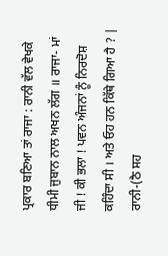ਪ੍ਰਕਾਰ ਬਣਿਆ ਤਾਂ ਰਾਜਾ : ਰਾਨੀ ਵੱਲ ਵੇਖਕੇ ਧੀਮੀ ਜੁਬਾਨ ਨਾਲ ਅਖਨ ਲੱਗ ॥ ਰਾਜਾ- ਮਾਂ ਜੀ ! ਕੀ ਭਲਾ ! ਪਵਨ ਅੰਜਨਾਂ ਨੂੰ ਨਿਰਦੋਸ਼ ਕਹਿੰਦਾ ਸੀ । ਅਤੇ ਓਹ ਹਨ ਕਿੱਥੇ ਗਿਆ ਹੈ ? | ਰਾਨੀ-(ਠੈ ਸਹ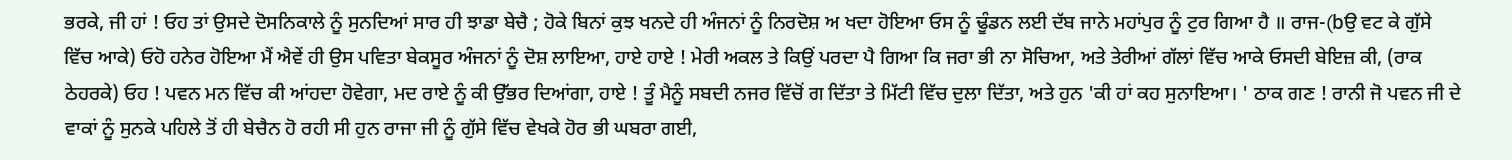ਭਰਕੇ, ਜੀ ਹਾਂ ! ਓਹ ਤਾਂ ਉਸਦੇ ਦੋਸਨਿਕਾਲੇ ਨੂੰ ਸੁਨਦਿਆਂ ਸਾਰ ਹੀ ਝਾਡਾ ਬੇਚੈ ; ਹੋਕੇ ਬਿਨਾਂ ਕੁਝ ਖਨਦੇ ਹੀ ਅੰਜਨਾਂ ਨੂੰ ਨਿਰਦੋਸ਼ ਅ ਖਦਾ ਹੋਇਆ ਓਸ ਨੂੰ ਢੂੰਡਨ ਲਈ ਦੱਬ ਜਾਨੇ ਮਹਾਂਪੁਰ ਨੂੰ ਟੁਰ ਗਿਆ ਹੈ ॥ ਰਾਜ-(bਉ ਵਟ ਕੇ ਗੁੱਸੇ ਵਿੱਚ ਆਕੇ) ਓਹੋ ਹਨੇਰ ਹੋਇਆ ਮੈਂ ਐਵੇਂ ਹੀ ਉਸ ਪਵਿਤਾ ਬੇਕਸੂਰ ਅੰਜਨਾਂ ਨੂੰ ਦੋਸ਼ ਲਾਇਆ, ਹਾਏ ਹਾਏ ! ਮੇਰੀ ਅਕਲ ਤੇ ਕਿਉਂ ਪਰਦਾ ਪੈ ਗਿਆ ਕਿ ਜਰਾ ਭੀ ਨਾ ਸੋਚਿਆ, ਅਤੇ ਤੇਰੀਆਂ ਗੱਲਾਂ ਵਿੱਚ ਆਕੇ ਓਸਦੀ ਬੇਇਜ਼ ਕੀ, (ਰਾਕ ਠੇਹਰਕੇ) ਓਹ ! ਪਵਨ ਮਨ ਵਿੱਚ ਕੀ ਆਂਹਦਾ ਹੋਵੇਗਾ, ਮਦ ਰਾਏ ਨੂੰ ਕੀ ਉੱਭਰ ਦਿਆਂਗਾ, ਹਾਏ ! ਤੂੰ ਮੈਨੂੰ ਸਬਦੀ ਨਜਰ ਵਿੱਚੋਂ ਗ ਦਿੱਤਾ ਤੇ ਮਿੱਟੀ ਵਿੱਚ ਦੁਲਾ ਦਿੱਤਾ, ਅਤੇ ਹੁਨ 'ਕੀ ਹਾਂ ਕਹ ਸੁਨਾਇਆ। ' ਠਾਕ ਗਣ ! ਰਾਨੀ ਜੋ ਪਵਨ ਜੀ ਦੇ ਵਾਕਾਂ ਨੂੰ ਸੁਨਕੇ ਪਹਿਲੇ ਤੋਂ ਹੀ ਬੇਚੈਨ ਹੋ ਰਹੀ ਸੀ ਹੁਨ ਰਾਜਾ ਜੀ ਨੂੰ ਗੁੱਸੇ ਵਿੱਚ ਵੇਖਕੇ ਹੋਰ ਭੀ ਘਬਰਾ ਗਈ,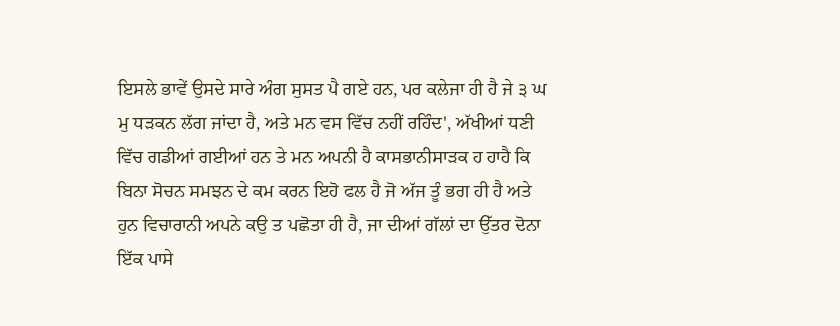ਇਸਲੇ ਭਾਵੇਂ ਉਸਦੇ ਸਾਰੇ ਅੰਗ ਸੁਸਤ ਪੈ ਗਏ ਹਨ, ਪਰ ਕਲੇਜਾ ਹੀ ਹੈ ਜੇ ੩ ਘ ਮੁ ਧੜਕਨ ਲੱਗ ਜਾਂਦਾ ਹੈ, ਅਤੇ ਮਨ ਵਸ ਵਿੱਚ ਨਹੀਂ ਰਹਿੰਦ', ਅੱਖੀਆਂ ਧਣੀ ਵਿੱਚ ਗਡੀਆਂ ਗਈਆਂ ਹਨ ਤੇ ਮਨ ਅਪਨੀ ਹੈ ਕਾਸਭਾਨੀਸਾੜਕ ਹ ਹਾਹੈ ਕਿ ਬਿਨਾ ਸੋਚਨ ਸਮਝਨ ਦੇ ਕਮ ਕਰਨ ਇਹੋ ਫਲ ਹੈ ਜੋ ਅੱਜ ਤੂੰ ਭਗ ਹੀ ਹੈ ਅਤੇ ਹੁਨ ਵਿਚਾਰਾਨੀ ਅਪਨੇ ਕਉ ਤ ਪਛੋਤਾ ਹੀ ਹੈ, ਜਾ ਦੀਆਂ ਗੱਲਾਂ ਦਾ ਉੱਤਰ ਦੋਨਾ ਇੱਕ ਪਾਸੇ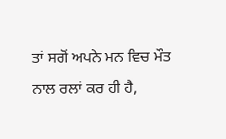ਤਾਂ ਸਗੋਂ ਅਪਨੇ ਮਨ ਵਿਚ ਮੌਤ ਨਾਲ ਰਲਾਂ ਕਰ ਹੀ ਹੈ,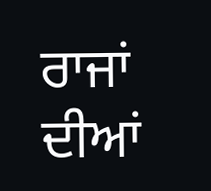ਰਾਜਾਂ ਦੀਆਂ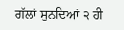ਗੱਲਾਂ ਸੁਨਦਿਆਂ ੨ ਹੀ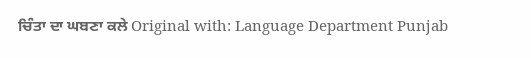ਚਿੰਤਾ ਦਾ ਘਬਣਾ ਕਲੇ Original with: Language Department Punjab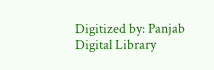Digitized by: Panjab Digital Library